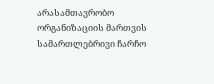არასამთავრობო ორგანიზაციის მართვის სამართლებრივი ჩარჩო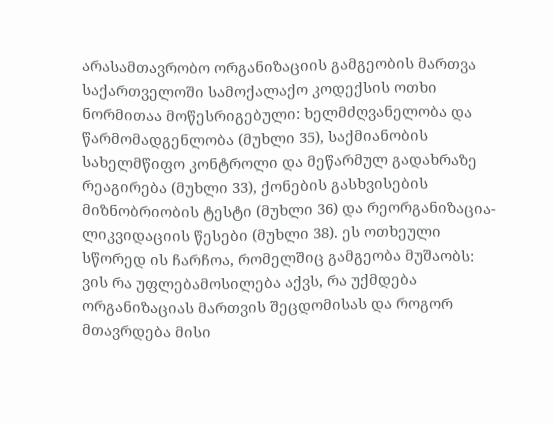არასამთავრობო ორგანიზაციის გამგეობის მართვა საქართველოში სამოქალაქო კოდექსის ოთხი ნორმითაა მოწესრიგებული: ხელმძღვანელობა და წარმომადგენლობა (მუხლი 35), საქმიანობის სახელმწიფო კონტროლი და მეწარმულ გადახრაზე რეაგირება (მუხლი 33), ქონების გასხვისების მიზნობრიობის ტესტი (მუხლი 36) და რეორგანიზაცია-ლიკვიდაციის წესები (მუხლი 38). ეს ოთხეული სწორედ ის ჩარჩოა, რომელშიც გამგეობა მუშაობს: ვის რა უფლებამოსილება აქვს, რა უქმდება ორგანიზაციას მართვის შეცდომისას და როგორ მთავრდება მისი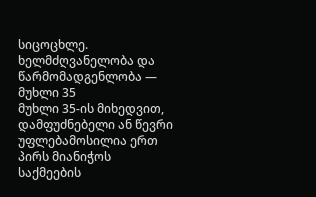სიცოცხლე.
ხელმძღვანელობა და წარმომადგენლობა — მუხლი 35
მუხლი 35-ის მიხედვით, დამფუძნებელი ან წევრი უფლებამოსილია ერთ პირს მიანიჭოს საქმეების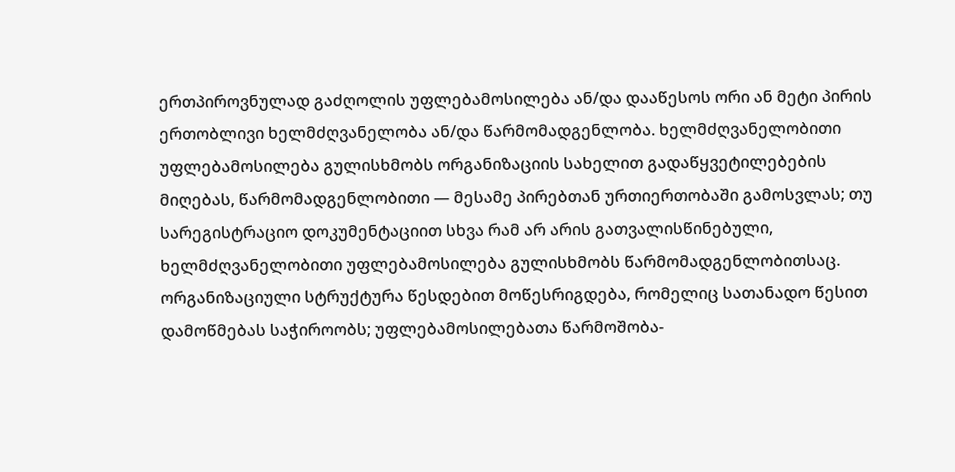ერთპიროვნულად გაძღოლის უფლებამოსილება ან/და დააწესოს ორი ან მეტი პირის ერთობლივი ხელმძღვანელობა ან/და წარმომადგენლობა. ხელმძღვანელობითი უფლებამოსილება გულისხმობს ორგანიზაციის სახელით გადაწყვეტილებების მიღებას, წარმომადგენლობითი — მესამე პირებთან ურთიერთობაში გამოსვლას; თუ სარეგისტრაციო დოკუმენტაციით სხვა რამ არ არის გათვალისწინებული, ხელმძღვანელობითი უფლებამოსილება გულისხმობს წარმომადგენლობითსაც. ორგანიზაციული სტრუქტურა წესდებით მოწესრიგდება, რომელიც სათანადო წესით დამოწმებას საჭიროობს; უფლებამოსილებათა წარმოშობა-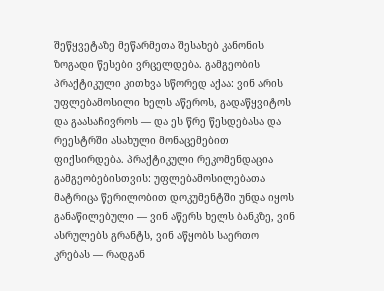შეწყვეტაზე მეწარმეთა შესახებ კანონის ზოგადი წესები ვრცელდება. გამგეობის პრაქტიკული კითხვა სწორედ აქაა: ვინ არის უფლებამოსილი ხელს აწეროს, გადაწყვიტოს და გაასაჩივროს — და ეს წრე წესდებასა და რეესტრში ასახული მონაცემებით ფიქსირდება. პრაქტიკული რეკომენდაცია გამგეობებისთვის: უფლებამოსილებათა მატრიცა წერილობით დოკუმენტში უნდა იყოს განაწილებული — ვინ აწერს ხელს ბანკზე, ვინ ასრულებს გრანტს, ვინ აწყობს საერთო კრებას — რადგან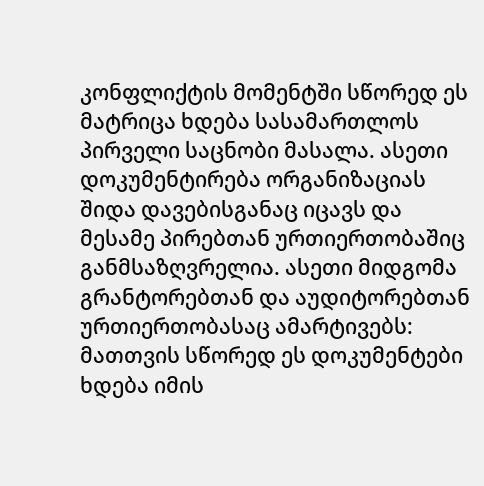კონფლიქტის მომენტში სწორედ ეს მატრიცა ხდება სასამართლოს პირველი საცნობი მასალა. ასეთი დოკუმენტირება ორგანიზაციას შიდა დავებისგანაც იცავს და მესამე პირებთან ურთიერთობაშიც განმსაზღვრელია. ასეთი მიდგომა გრანტორებთან და აუდიტორებთან ურთიერთობასაც ამარტივებს: მათთვის სწორედ ეს დოკუმენტები ხდება იმის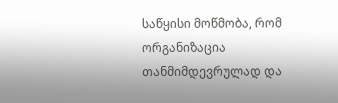საწყისი მოწმობა, რომ ორგანიზაცია თანმიმდევრულად და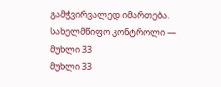გამჭვირვალედ იმართება.
სახელმწიფო კონტროლი — მუხლი 33
მუხლი 33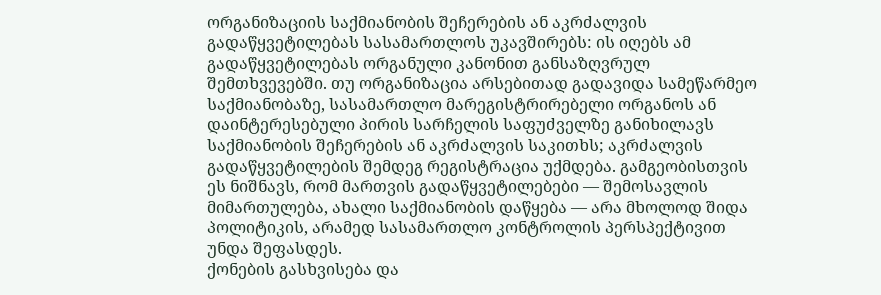ორგანიზაციის საქმიანობის შეჩერების ან აკრძალვის გადაწყვეტილებას სასამართლოს უკავშირებს: ის იღებს ამ გადაწყვეტილებას ორგანული კანონით განსაზღვრულ შემთხვევებში. თუ ორგანიზაცია არსებითად გადავიდა სამეწარმეო საქმიანობაზე, სასამართლო მარეგისტრირებელი ორგანოს ან დაინტერესებული პირის სარჩელის საფუძველზე განიხილავს საქმიანობის შეჩერების ან აკრძალვის საკითხს; აკრძალვის გადაწყვეტილების შემდეგ რეგისტრაცია უქმდება. გამგეობისთვის ეს ნიშნავს, რომ მართვის გადაწყვეტილებები — შემოსავლის მიმართულება, ახალი საქმიანობის დაწყება — არა მხოლოდ შიდა პოლიტიკის, არამედ სასამართლო კონტროლის პერსპექტივით უნდა შეფასდეს.
ქონების გასხვისება და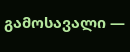გამოსავალი —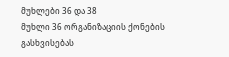მუხლები 36 და 38
მუხლი 36 ორგანიზაციის ქონების გასხვისებას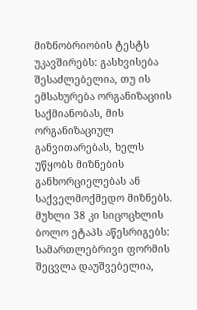მიზნობრიობის ტესტს უკავშირებს: გასხვისება შესაძლებელია, თუ ის ემსახურება ორგანიზაციის საქმიანობას, მის ორგანიზაციულ განვითარებას, ხელს უწყობს მიზნების განხორციელებას ან საქველმოქმედო მიზნებს. მუხლი 38 კი სიცოცხლის ბოლო ეტაპს აწესრიგებს: სამართლებრივი ფორმის შეცვლა დაუშვებელია,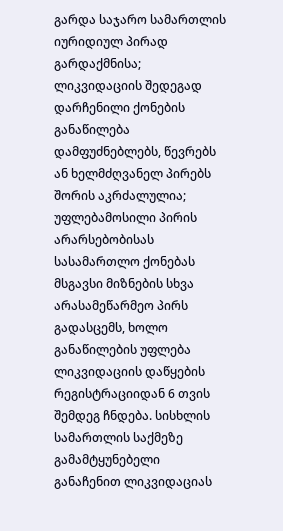გარდა საჯარო სამართლის იურიდიულ პირად გარდაქმნისა; ლიკვიდაციის შედეგად დარჩენილი ქონების განაწილება დამფუძნებლებს, წევრებს ან ხელმძღვანელ პირებს შორის აკრძალულია; უფლებამოსილი პირის არარსებობისას სასამართლო ქონებას მსგავსი მიზნების სხვა არასამეწარმეო პირს გადასცემს, ხოლო განაწილების უფლება ლიკვიდაციის დაწყების რეგისტრაციიდან 6 თვის შემდეგ ჩნდება. სისხლის სამართლის საქმეზე გამამტყუნებელი განაჩენით ლიკვიდაციას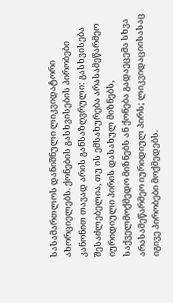სასამართლოს დანიშნული ლიკვიდატორი ახორციელებს. ქონების გასხვისების პირობები კანონით თავად არის განსაზღვრული: გასხვისება შესაძლებელია, თუ ის ემსახურება არასამეწარმეო იურიდიული პირის დასახულ მიზნებს, საქველმოქმედო მიზნებს ან ქონება გადაეცემა სხვა არასამეწარმეო იურიდიულ პირს; ლიკვიდაციისასაც იგივე პირობები მოქმედებს.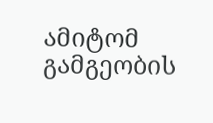ამიტომ გამგეობის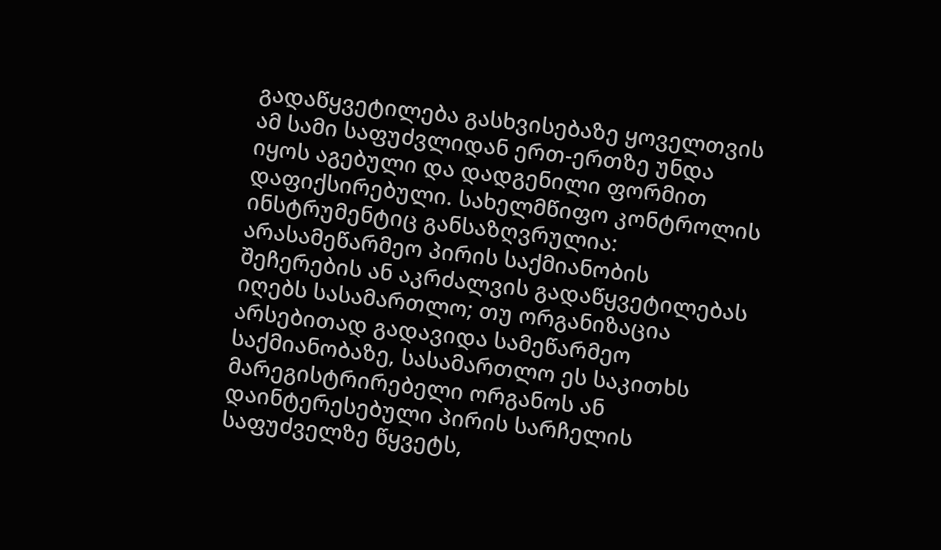გადაწყვეტილება გასხვისებაზე ყოველთვის ამ სამი საფუძვლიდან ერთ-ერთზე უნდა იყოს აგებული და დადგენილი ფორმით დაფიქსირებული. სახელმწიფო კონტროლის ინსტრუმენტიც განსაზღვრულია: არასამეწარმეო პირის საქმიანობის შეჩერების ან აკრძალვის გადაწყვეტილებას იღებს სასამართლო; თუ ორგანიზაცია არსებითად გადავიდა სამეწარმეო საქმიანობაზე, სასამართლო ეს საკითხს მარეგისტრირებელი ორგანოს ან დაინტერესებული პირის სარჩელის საფუძველზე წყვეტს,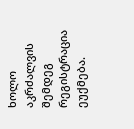ხოლო აკრძალვის შემდეგ რეგისტრაცია ეუქმება.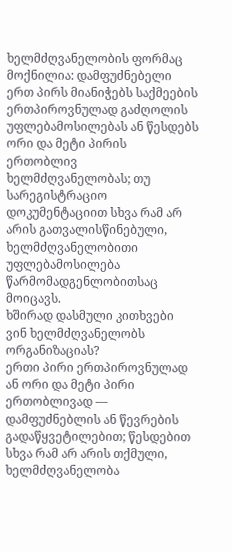ხელმძღვანელობის ფორმაც მოქნილია: დამფუძნებელი ერთ პირს მიანიჭებს საქმეების ერთპიროვნულად გაძღოლის უფლებამოსილებას ან წესდებს ორი და მეტი პირის ერთობლივ ხელმძღვანელობას; თუ სარეგისტრაციო დოკუმენტაციით სხვა რამ არ არის გათვალისწინებული, ხელმძღვანელობითი უფლებამოსილება წარმომადგენლობითსაც მოიცავს.
ხშირად დასმული კითხვები
ვინ ხელმძღვანელობს ორგანიზაციას?
ერთი პირი ერთპიროვნულად ან ორი და მეტი პირი ერთობლივად — დამფუძნებლის ან წევრების გადაწყვეტილებით; წესდებით სხვა რამ არ არის თქმული, ხელმძღვანელობა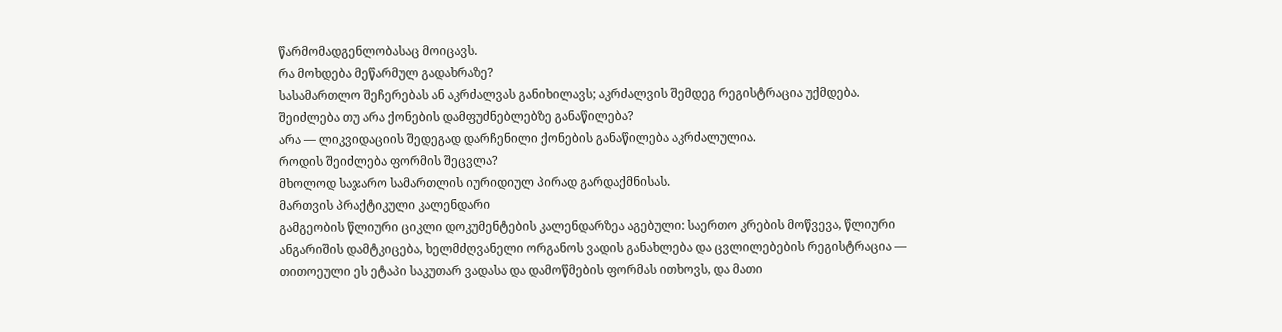წარმომადგენლობასაც მოიცავს.
რა მოხდება მეწარმულ გადახრაზე?
სასამართლო შეჩერებას ან აკრძალვას განიხილავს; აკრძალვის შემდეგ რეგისტრაცია უქმდება.
შეიძლება თუ არა ქონების დამფუძნებლებზე განაწილება?
არა — ლიკვიდაციის შედეგად დარჩენილი ქონების განაწილება აკრძალულია.
როდის შეიძლება ფორმის შეცვლა?
მხოლოდ საჯარო სამართლის იურიდიულ პირად გარდაქმნისას.
მართვის პრაქტიკული კალენდარი
გამგეობის წლიური ციკლი დოკუმენტების კალენდარზეა აგებული: საერთო კრების მოწვევა, წლიური ანგარიშის დამტკიცება, ხელმძღვანელი ორგანოს ვადის განახლება და ცვლილებების რეგისტრაცია — თითოეული ეს ეტაპი საკუთარ ვადასა და დამოწმების ფორმას ითხოვს, და მათი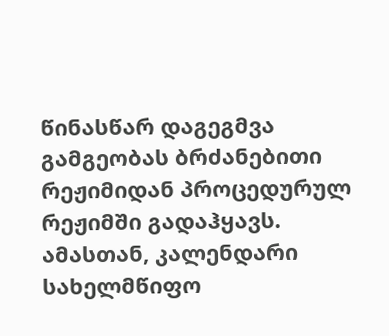წინასწარ დაგეგმვა გამგეობას ბრძანებითი რეჟიმიდან პროცედურულ რეჟიმში გადაჰყავს. ამასთან, კალენდარი სახელმწიფო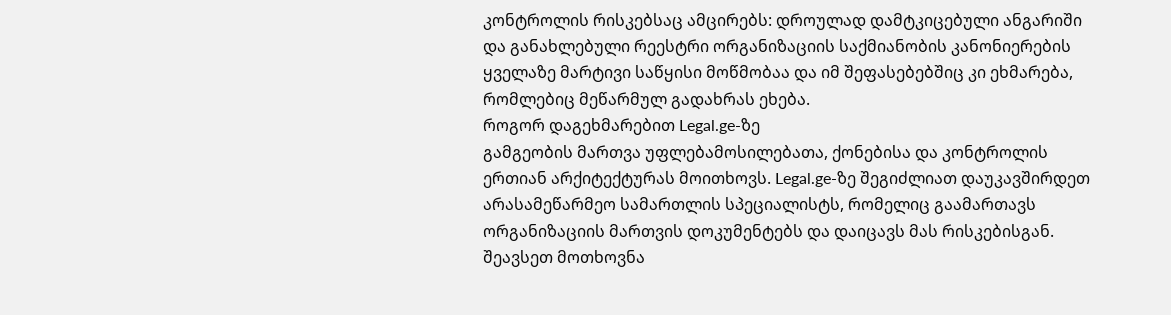კონტროლის რისკებსაც ამცირებს: დროულად დამტკიცებული ანგარიში და განახლებული რეესტრი ორგანიზაციის საქმიანობის კანონიერების ყველაზე მარტივი საწყისი მოწმობაა და იმ შეფასებებშიც კი ეხმარება, რომლებიც მეწარმულ გადახრას ეხება.
როგორ დაგეხმარებით Legal.ge-ზე
გამგეობის მართვა უფლებამოსილებათა, ქონებისა და კონტროლის ერთიან არქიტექტურას მოითხოვს. Legal.ge-ზე შეგიძლიათ დაუკავშირდეთ არასამეწარმეო სამართლის სპეციალისტს, რომელიც გაამართავს ორგანიზაციის მართვის დოკუმენტებს და დაიცავს მას რისკებისგან. შეავსეთ მოთხოვნა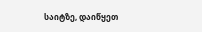საიტზე, დაიწყეთ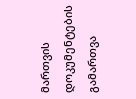მართვის დოკუმენტების გამართვა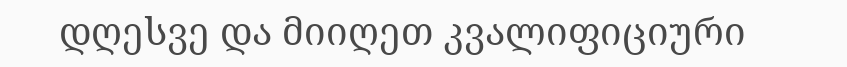დღესვე და მიიღეთ კვალიფიციური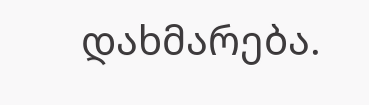დახმარება.